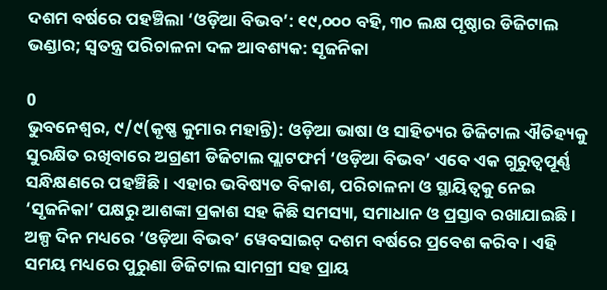ଦଶମ ବର୍ଷରେ ପହଞ୍ଚିଲା ‘ଓଡ଼ିଆ ବିଭବ’: ୧୯,୦୦୦ ବହି, ୩୦ ଲକ୍ଷ ପୃଷ୍ଠାର ଡିଜିଟାଲ ଭଣ୍ଡାର; ସ୍ୱତନ୍ତ୍ର ପରିଚାଳନା ଦଳ ଆବଶ୍ୟକ: ସୃଜନିକା

0
ଭୁବନେଶ୍ୱର, ୯/୯(କୃଷ୍ଣ କୁମାର ମହାନ୍ତି): ଓଡ଼ିଆ ଭାଷା ଓ ସାହିତ୍ୟର ଡିଜିଟାଲ ଐତିହ୍ୟକୁ ସୁରକ୍ଷିତ ରଖିବାରେ ଅଗ୍ରଣୀ ଡିଜିଟାଲ ପ୍ଲାଟଫର୍ମ ‘ଓଡ଼ିଆ ବିଭବ’ ଏବେ ଏକ ଗୁରୁତ୍ୱପୂର୍ଣ୍ଣ ସନ୍ଧିକ୍ଷଣରେ ପହଞ୍ଚିଛି। ଏହାର ଭବିଷ୍ୟତ ବିକାଶ, ପରିଚାଳନା ଓ ସ୍ଥାୟିତ୍ୱକୁ ନେଇ ‘ସୃଜନିକା’ ପକ୍ଷରୁ ଆଶଙ୍କା ପ୍ରକାଶ ସହ କିଛି ସମସ୍ୟା, ସମାଧାନ ଓ ପ୍ରସ୍ତାବ ରଖାଯାଇଛି।
ଅଳ୍ପ ଦିନ ମଧ୍ୟରେ ‘ଓଡ଼ିଆ ବିଭବ’ ୱେବସାଇଟ୍ ଦଶମ ବର୍ଷରେ ପ୍ରବେଶ କରିବ। ଏହି ସମୟ ମଧ୍ୟରେ ପୁରୁଣା ଡିଜିଟାଲ ସାମଗ୍ରୀ ସହ ପ୍ରାୟ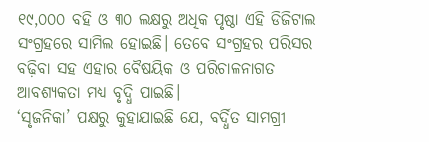୧୯,୦୦୦ ବହି ଓ ୩୦ ଲକ୍ଷରୁ ଅଧିକ ପୃଷ୍ଠା ଏହି ଡିଜିଟାଲ ସଂଗ୍ରହରେ ସାମିଲ ହୋଇଛି। ତେବେ ସଂଗ୍ରହର ପରିସର ବଢ଼ିବା ସହ ଏହାର ବୈଷୟିକ ଓ ପରିଚାଳନାଗତ ଆବଶ୍ୟକତା ମଧ୍ୟ ବୃଦ୍ଧି ପାଇଛି।
‘ସୃଜନିକା’ ପକ୍ଷରୁ କୁହାଯାଇଛି ଯେ, ବର୍ଦ୍ଧିତ ସାମଗ୍ରୀ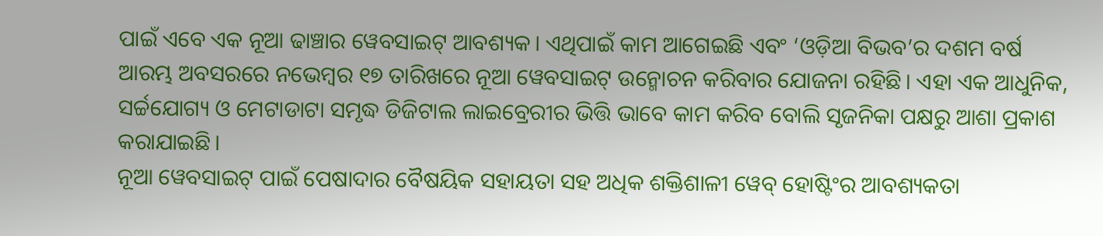ପାଇଁ ଏବେ ଏକ ନୂଆ ଢାଞ୍ଚାର ୱେବସାଇଟ୍ ଆବଶ୍ୟକ। ଏଥିପାଇଁ କାମ ଆଗେଇଛି ଏବଂ ‘ଓଡ଼ିଆ ବିଭବ’ର ଦଶମ ବର୍ଷ ଆରମ୍ଭ ଅବସରରେ ନଭେମ୍ବର ୧୭ ତାରିଖରେ ନୂଆ ୱେବସାଇଟ୍ ଉନ୍ମୋଚନ କରିବାର ଯୋଜନା ରହିଛି। ଏହା ଏକ ଆଧୁନିକ, ସର୍ଚ୍ଚଯୋଗ୍ୟ ଓ ମେଟାଡାଟା ସମୃଦ୍ଧ ଡିଜିଟାଲ ଲାଇବ୍ରେରୀର ଭିତ୍ତି ଭାବେ କାମ କରିବ ବୋଲି ସୃଜନିକା ପକ୍ଷରୁ ଆଶା ପ୍ରକାଶ କରାଯାଇଛି।
ନୂଆ ୱେବସାଇଟ୍ ପାଇଁ ପେଷାଦାର ବୈଷୟିକ ସହାୟତା ସହ ଅଧିକ ଶକ୍ତିଶାଳୀ ୱେବ୍ ହୋଷ୍ଟିଂର ଆବଶ୍ୟକତା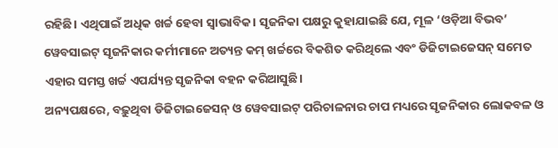ରହିଛି। ଏଥିପାଇଁ ଅଧିକ ଖର୍ଚ୍ଚ ହେବା ସ୍ୱାଭାବିକ। ସୃଜନିକା ପକ୍ଷରୁ କୁହାଯାଇଛି ଯେ, ମୂଳ ‘ଓଡ଼ିଆ ବିଭବ’ ୱେବସାଇଟ୍ ସୃଜନିକାର କର୍ମୀମାନେ ଅତ୍ୟନ୍ତ କମ୍ ଖର୍ଚ୍ଚରେ ବିକଶିତ କରିଥିଲେ ଏବଂ ଡିଜିଟାଇଜେସନ୍ ସମେତ ଏହାର ସମସ୍ତ ଖର୍ଚ୍ଚ ଏପର୍ଯ୍ୟନ୍ତ ସୃଜନିକା ବହନ କରିଆସୁଛି।
ଅନ୍ୟପକ୍ଷରେ, ବଢ଼ୁଥିବା ଡିଜିଟାଇଜେସନ୍ ଓ ୱେବସାଇଟ୍ ପରିଚାଳନାର ଚାପ ମଧ୍ୟରେ ସୃଜନିକାର ଲୋକବଳ ଓ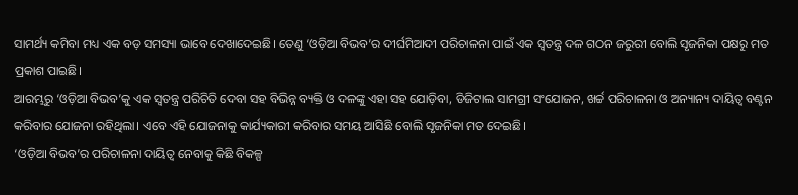ସାମର୍ଥ୍ୟ କମିବା ମଧ୍ୟ ଏକ ବଡ଼ ସମସ୍ୟା ଭାବେ ଦେଖାଦେଇଛି। ତେଣୁ ‘ଓଡ଼ିଆ ବିଭବ’ର ଦୀର୍ଘମିଆଦୀ ପରିଚାଳନା ପାଇଁ ଏକ ସ୍ୱତନ୍ତ୍ର ଦଳ ଗଠନ ଜରୁରୀ ବୋଲି ସୃଜନିକା ପକ୍ଷରୁ ମତ ପ୍ରକାଶ ପାଇଛି।
ଆରମ୍ଭରୁ ‘ଓଡ଼ିଆ ବିଭବ’କୁ ଏକ ସ୍ୱତନ୍ତ୍ର ପରିଚିତି ଦେବା ସହ ବିଭିନ୍ନ ବ୍ୟକ୍ତି ଓ ଦଳଙ୍କୁ ଏହା ସହ ଯୋଡ଼ିବା, ଡିଜିଟାଲ ସାମଗ୍ରୀ ସଂଯୋଜନ, ଖର୍ଚ୍ଚ ପରିଚାଳନା ଓ ଅନ୍ୟାନ୍ୟ ଦାୟିତ୍ୱ ବଣ୍ଟନ କରିବାର ଯୋଜନା ରହିଥିଲା। ଏବେ ଏହି ଯୋଜନାକୁ କାର୍ଯ୍ୟକାରୀ କରିବାର ସମୟ ଆସିଛି ବୋଲି ସୃଜନିକା ମତ ଦେଇଛି।
‘ଓଡ଼ିଆ ବିଭବ’ର ପରିଚାଳନା ଦାୟିତ୍ୱ ନେବାକୁ କିଛି ବିକଳ୍ପ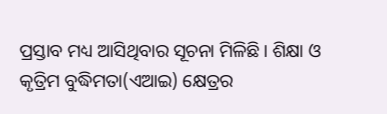ପ୍ରସ୍ତାବ ମଧ୍ୟ ଆସିଥିବାର ସୂଚନା ମିଳିଛି। ଶିକ୍ଷା ଓ କୃତ୍ରିମ ବୁଦ୍ଧିମତା(ଏଆଇ) କ୍ଷେତ୍ରର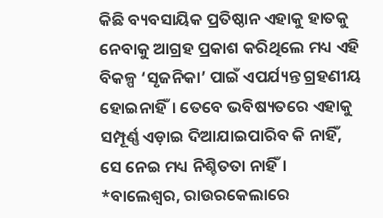କିଛି ବ୍ୟବସାୟିକ ପ୍ରତିଷ୍ଠାନ ଏହାକୁ ହାତକୁ ନେବାକୁ ଆଗ୍ରହ ପ୍ରକାଶ କରିଥିଲେ ମଧ୍ୟ ଏହି ବିକଳ୍ପ ‘ସୃଜନିକା’ ପାଇଁ ଏପର୍ଯ୍ୟନ୍ତ ଗ୍ରହଣୀୟ ହୋଇନାହିଁ। ତେବେ ଭବିଷ୍ୟତରେ ଏହାକୁ ସମ୍ପୂର୍ଣ୍ଣ ଏଡ଼ାଇ ଦିଆଯାଇପାରିବ କି ନାହିଁ, ସେ ନେଇ ମଧ୍ୟ ନିଶ୍ଚିତତା ନାହିଁ।
*ବାଲେଶ୍ୱର, ରାଉରକେଲାରେ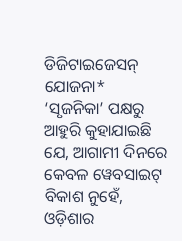ଡିଜିଟାଇଜେସନ୍ ଯୋଜନା*
‘ସୃଜନିକା’ ପକ୍ଷରୁ ଆହୁରି କୁହାଯାଇଛି ଯେ, ଆଗାମୀ ଦିନରେ କେବଳ ୱେବସାଇଟ୍ ବିକାଶ ନୁହେଁ, ଓଡ଼ିଶାର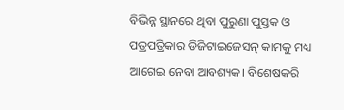ବିଭିନ୍ନ ସ୍ଥାନରେ ଥିବା ପୁରୁଣା ପୁସ୍ତକ ଓ ପତ୍ରପତ୍ରିକାର ଡିଜିଟାଇଜେସନ୍ କାମକୁ ମଧ୍ୟ ଆଗେଇ ନେବା ଆବଶ୍ୟକ। ବିଶେଷକରି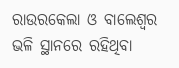ରାଉରକେଲା ଓ ବାଲେଶ୍ୱର ଭଳି ସ୍ଥାନରେ ରହିଥିବା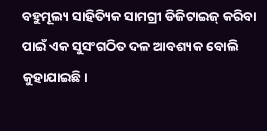ବହୁମୂଲ୍ୟ ସାହିତ୍ୟିକ ସାମଗ୍ରୀ ଡିଜିଟାଇଜ୍ କରିବା ପାଇଁ ଏକ ସୁସଂଗଠିତ ଦଳ ଆବଶ୍ୟକ ବୋଲି କୁହାଯାଇଛି।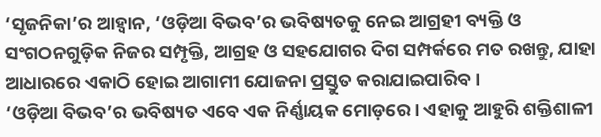‘ସୃଜନିକା’ର ଆହ୍ୱାନ, ‘ଓଡ଼ିଆ ବିଭବ’ର ଭବିଷ୍ୟତକୁ ନେଇ ଆଗ୍ରହୀ ବ୍ୟକ୍ତି ଓ ସଂଗଠନଗୁଡ଼ିକ ନିଜର ସମ୍ପୃକ୍ତି, ଆଗ୍ରହ ଓ ସହଯୋଗର ଦିଗ ସମ୍ପର୍କରେ ମତ ରଖନ୍ତୁ, ଯାହା ଆଧାରରେ ଏକାଠି ହୋଇ ଆଗାମୀ ଯୋଜନା ପ୍ରସ୍ତୁତ କରାଯାଇପାରିବ।
‘ଓଡ଼ିଆ ବିଭବ’ର ଭବିଷ୍ୟତ ଏବେ ଏକ ନିର୍ଣ୍ଣାୟକ ମୋଡ଼ରେ। ଏହାକୁ ଆହୁରି ଶକ୍ତିଶାଳୀ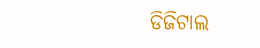ଡିଜିଟାଲ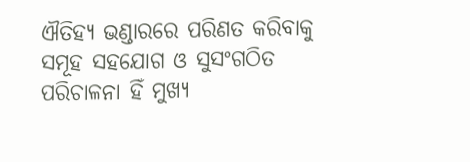ଐତିହ୍ୟ ଭଣ୍ଡାରରେ ପରିଣତ କରିବାକୁ ସମୂହ ସହଯୋଗ ଓ ସୁସଂଗଠିତ ପରିଚାଳନା ହିଁ ମୁଖ୍ୟ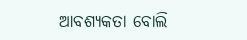ଆବଶ୍ୟକତା ବୋଲି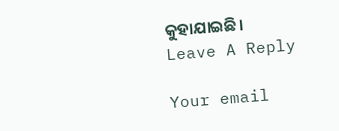କୁହାଯାଇଛି।
Leave A Reply

Your email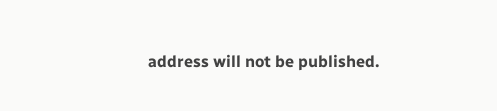address will not be published.